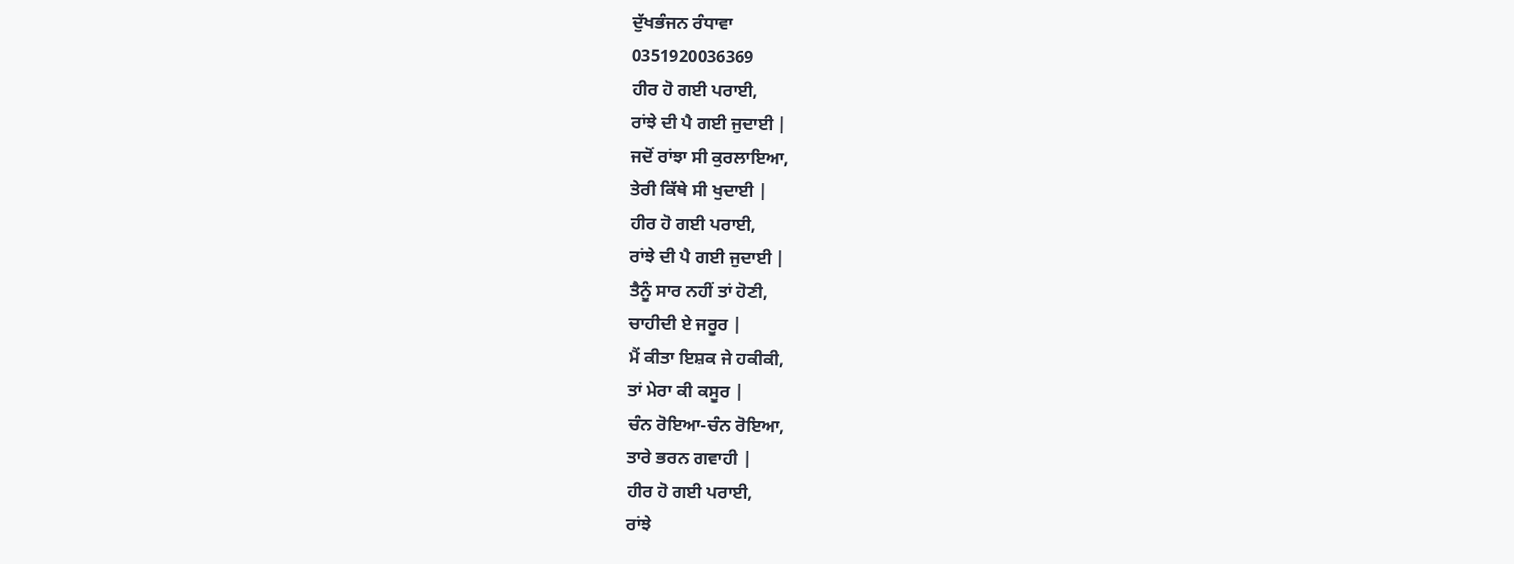ਦੁੱਖਭੰਜਨ ਰੰਧਾਵਾ
0351920036369
ਹੀਰ ਹੋ ਗਈ ਪਰਾਈ,
ਰਾਂਝੇ ਦੀ ਪੈ ਗਈ ਜੁਦਾਈ |
ਜਦੋਂ ਰਾਂਝਾ ਸੀ ਕੁਰਲਾਇਆ,
ਤੇਰੀ ਕਿੱਥੇ ਸੀ ਖੁਦਾਈ |
ਹੀਰ ਹੋ ਗਈ ਪਰਾਈ,
ਰਾਂਝੇ ਦੀ ਪੈ ਗਈ ਜੁਦਾਈ |
ਤੈਨੂੰ ਸਾਰ ਨਹੀਂ ਤਾਂ ਹੋਣੀ,
ਚਾਹੀਦੀ ਏ ਜਰੂਰ |
ਮੈਂ ਕੀਤਾ ਇਸ਼ਕ ਜੇ ਹਕੀਕੀ,
ਤਾਂ ਮੇਰਾ ਕੀ ਕਸੂਰ |
ਚੰਨ ਰੋਇਆ-ਚੰਨ ਰੋਇਆ,
ਤਾਰੇ ਭਰਨ ਗਵਾਹੀ |
ਹੀਰ ਹੋ ਗਈ ਪਰਾਈ,
ਰਾਂਝੇ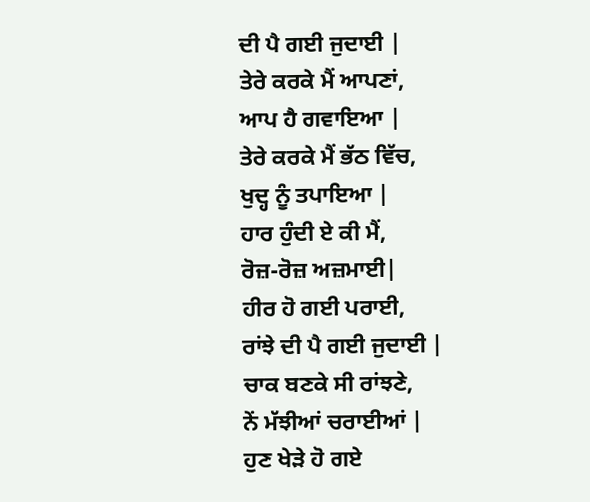ਦੀ ਪੈ ਗਈ ਜੁਦਾਈ |
ਤੇਰੇ ਕਰਕੇ ਮੈਂ ਆਪਣਾਂ,
ਆਪ ਹੈ ਗਵਾਇਆ |
ਤੇਰੇ ਕਰਕੇ ਮੈਂ ਭੱਠ ਵਿੱਚ,
ਖੁਦ੍ਹ ਨੂੰ ਤਪਾਇਆ |
ਹਾਰ ਹੁੰਦੀ ਏ ਕੀ ਮੈਂ,
ਰੋਜ਼-ਰੋਜ਼ ਅਜ਼ਮਾਈ|
ਹੀਰ ਹੋ ਗਈ ਪਰਾਈ,
ਰਾਂਝੇ ਦੀ ਪੈ ਗਈ ਜੁਦਾਈ |
ਚਾਕ ਬਣਕੇ ਸੀ ਰਾਂਝਣੇ,
ਨੇਂ ਮੱਝੀਆਂ ਚਰਾਈਆਂ |
ਹੁਣ ਖੇੜੇ ਹੋ ਗਏ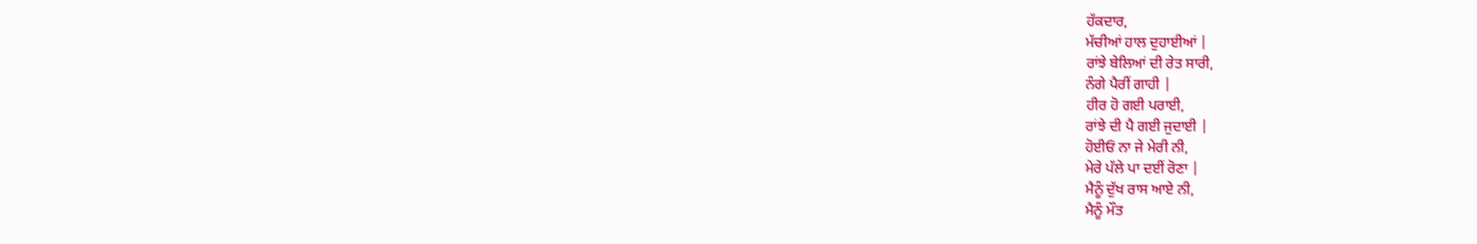ਹੱਕਦਾਰ,
ਮੱਚੀਆਂ ਹਾਲ ਦੁਹਾਈਆਂ |
ਰਾਂਝੇ ਬੇਲਿਆਂ ਦੀ ਰੇਤ ਸਾਰੀ,
ਨੰਗੇ ਪੈਰੀਂ ਗਾਹੀ |
ਹੀਰ ਹੋ ਗਈ ਪਰਾਈ,
ਰਾਂਝੇ ਦੀ ਪੈ ਗਈ ਜੁਦਾਈ |
ਹੋਈਓਂ ਨਾ ਜੇ ਮੇਰੀ ਨੀ,
ਮੇਰੇ ਪੱਲੇ ਪਾ ਦਈਂ ਰੋਣਾ |
ਮੈਨੂੰ ਦੁੱਖ ਰਾਸ ਆਏ ਨੀ,
ਮੈਨੂੰ ਮੌਤ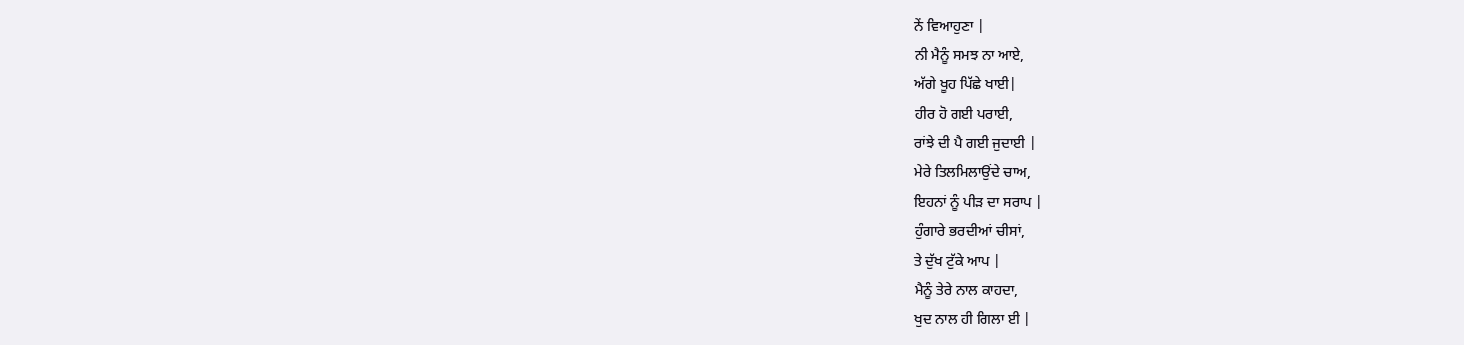ਨੇਂ ਵਿਆਹੁਣਾ |
ਨੀ ਮੈਨੂੰ ਸਮਝ ਨਾ ਆਏ,
ਅੱਗੇ ਖੂਹ ਪਿੱਛੇ ਖਾਈ|
ਹੀਰ ਹੋ ਗਈ ਪਰਾਈ,
ਰਾਂਝੇ ਦੀ ਪੈ ਗਈ ਜੁਦਾਈ |
ਮੇਰੇ ਤਿਲਮਿਲਾਉਂਦੇ ਚਾਅ,
ਇਹਨਾਂ ਨੂੰ ਪੀੜ ਦਾ ਸਰਾਪ |
ਹੁੰਗਾਰੇ ਭਰਦੀਆਂ ਚੀਸਾਂ,
ਤੇ ਦੁੱਖ ਟੁੱਕੇ ਆਪ |
ਮੈਨੂੰ ਤੇਰੇ ਨਾਲ ਕਾਹਦਾ,
ਖੁਦ ਨਾਲ ਹੀ ਗਿਲਾ ਈ |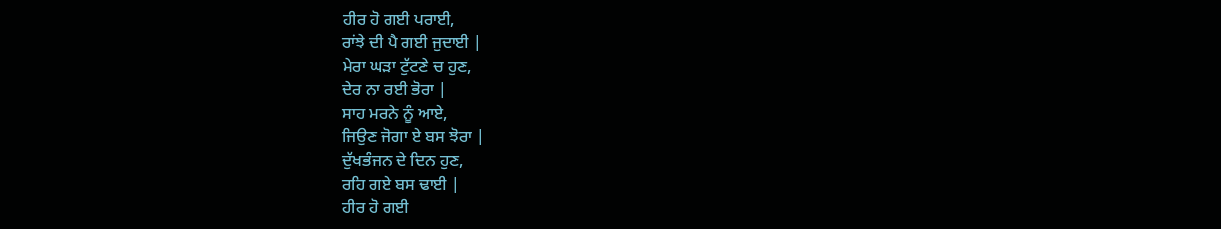ਹੀਰ ਹੋ ਗਈ ਪਰਾਈ,
ਰਾਂਝੇ ਦੀ ਪੈ ਗਈ ਜੁਦਾਈ |
ਮੇਰਾ ਘੜਾ ਟੁੱਟਣੇ ਚ ਹੁਣ,
ਦੇਰ ਨਾ ਰਈ ਭੋਰਾ |
ਸਾਹ ਮਰਨੇ ਨੂੰ ਆਏ,
ਜਿਉਣ ਜੋਗਾ ਏ ਬਸ ਝੋਰਾ |
ਦੁੱਖਭੰਜਨ ਦੇ ਦਿਨ ਹੁਣ,
ਰਹਿ ਗਏ ਬਸ ਢਾਈ |
ਹੀਰ ਹੋ ਗਈ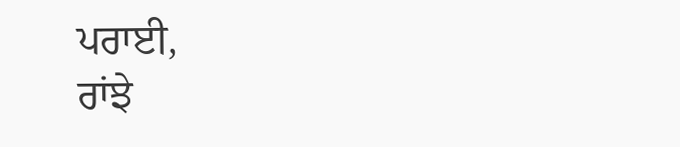ਪਰਾਈ,
ਰਾਂਝੇ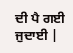ਦੀ ਪੈ ਗਈ ਜੁਦਾਈ |